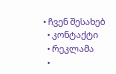• ჩვენ შესახებ
  • კონტაქტი
  • რეკლამა
  •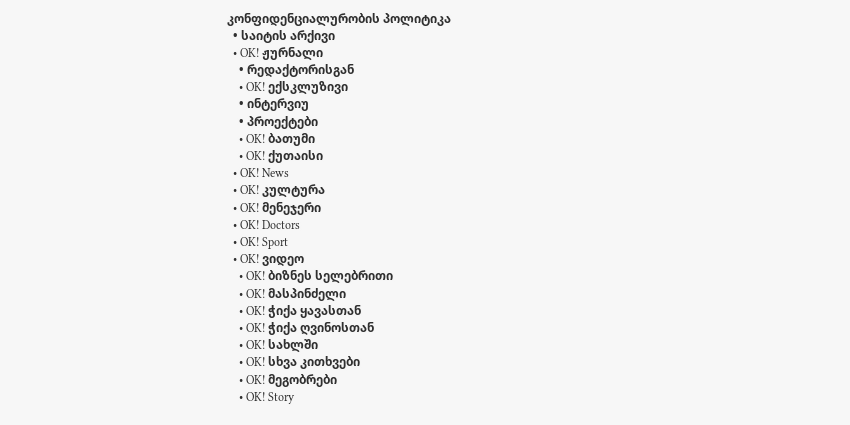კონფიდენციალურობის პოლიტიკა
  • საიტის არქივი
  • OK! ჟურნალი
    • რედაქტორისგან
    • OK! ექსკლუზივი
    • ინტერვიუ
    • პროექტები
    • OK! ბათუმი
    • OK! ქუთაისი
  • OK! News
  • OK! კულტურა
  • OK! მენეჯერი
  • OK! Doctors
  • OK! Sport
  • OK! ვიდეო
    • OK! ბიზნეს სელებრითი
    • OK! მასპინძელი
    • OK! ჭიქა ყავასთან
    • OK! ჭიქა ღვინოსთან
    • OK! სახლში
    • OK! სხვა კითხვები
    • OK! მეგობრები
    • OK! Story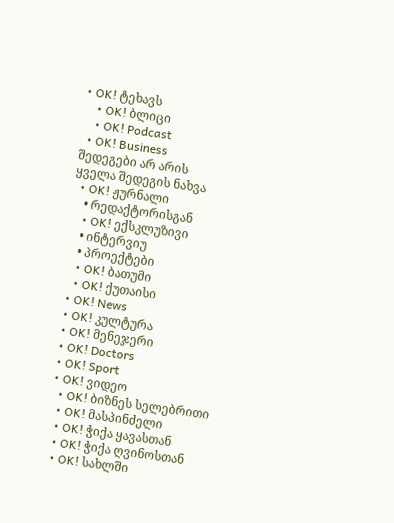• OK! ტეხავს
    • OK! ბლიცი
    • OK! Podcast
  • OK! Business
შედეგები არ არის
ყველა შედეგის ნახვა
  • OK! ჟურნალი
    • რედაქტორისგან
    • OK! ექსკლუზივი
    • ინტერვიუ
    • პროექტები
    • OK! ბათუმი
    • OK! ქუთაისი
  • OK! News
  • OK! კულტურა
  • OK! მენეჯერი
  • OK! Doctors
  • OK! Sport
  • OK! ვიდეო
    • OK! ბიზნეს სელებრითი
    • OK! მასპინძელი
    • OK! ჭიქა ყავასთან
    • OK! ჭიქა ღვინოსთან
    • OK! სახლში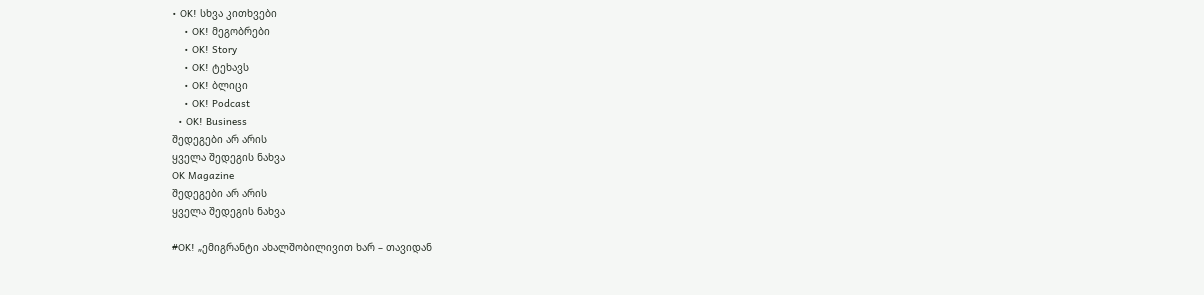• OK! სხვა კითხვები
    • OK! მეგობრები
    • OK! Story
    • OK! ტეხავს
    • OK! ბლიცი
    • OK! Podcast
  • OK! Business
შედეგები არ არის
ყველა შედეგის ნახვა
OK Magazine
შედეგები არ არის
ყველა შედეგის ნახვა

#OK! „ემიგრანტი ახალშობილივით ხარ – თავიდან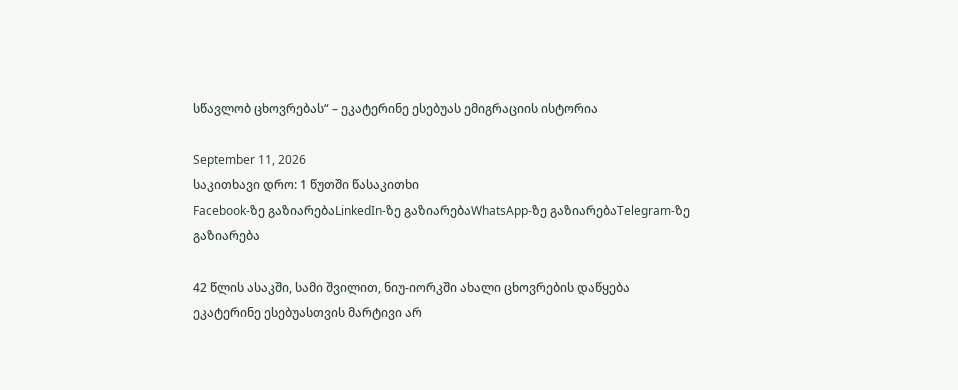სწავლობ ცხოვრებას“ – ეკატერინე ესებუას ემიგრაციის ისტორია

September 11, 2026
საკითხავი დრო: 1 წუთში წასაკითხი
Facebook-ზე გაზიარებაLinkedIn-ზე გაზიარებაWhatsApp-ზე გაზიარებაTelegram-ზე გაზიარება

42 წლის ასაკში, სამი შვილით, ნიუ-იორკში ახალი ცხოვრების დაწყება ეკატერინე ესებუასთვის მარტივი არ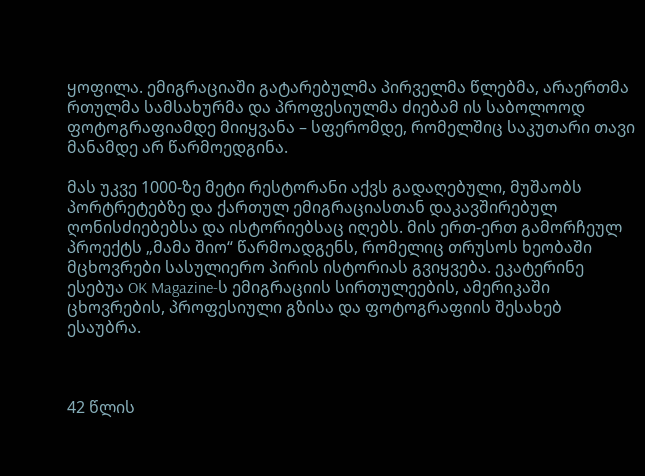ყოფილა. ემიგრაციაში გატარებულმა პირველმა წლებმა, არაერთმა რთულმა სამსახურმა და პროფესიულმა ძიებამ ის საბოლოოდ ფოტოგრაფიამდე მიიყვანა – სფერომდე, რომელშიც საკუთარი თავი მანამდე არ წარმოედგინა.

მას უკვე 1000-ზე მეტი რესტორანი აქვს გადაღებული, მუშაობს პორტრეტებზე და ქართულ ემიგრაციასთან დაკავშირებულ ღონისძიებებსა და ისტორიებსაც იღებს. მის ერთ-ერთ გამორჩეულ პროექტს „მამა შიო“ წარმოადგენს, რომელიც თრუსოს ხეობაში მცხოვრები სასულიერო პირის ისტორიას გვიყვება. ეკატერინე ესებუა OK Magazine-ს ემიგრაციის სირთულეების, ამერიკაში ცხოვრების, პროფესიული გზისა და ფოტოგრაფიის შესახებ ესაუბრა.



42 წლის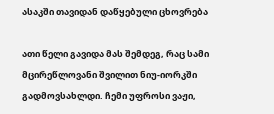ასაკში თავიდან დაწყებული ცხოვრება

ათი წელი გავიდა მას შემდეგ, რაც სამი მცირეწლოვანი შვილით ნიუ-იორკში გადმოვსახლდი. ჩემი უფროსი ვაჟი,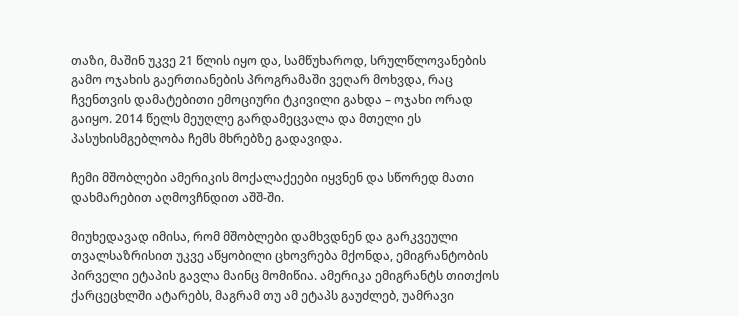თაზი, მაშინ უკვე 21 წლის იყო და, სამწუხაროდ, სრულწლოვანების გამო ოჯახის გაერთიანების პროგრამაში ვეღარ მოხვდა, რაც ჩვენთვის დამატებითი ემოციური ტკივილი გახდა – ოჯახი ორად გაიყო. 2014 წელს მეუღლე გარდამეცვალა და მთელი ეს პასუხისმგებლობა ჩემს მხრებზე გადავიდა.

ჩემი მშობლები ამერიკის მოქალაქეები იყვნენ და სწორედ მათი დახმარებით აღმოვჩნდით აშშ-ში.

მიუხედავად იმისა, რომ მშობლები დამხვდნენ და გარკვეული თვალსაზრისით უკვე აწყობილი ცხოვრება მქონდა, ემიგრანტობის პირველი ეტაპის გავლა მაინც მომიწია. ამერიკა ემიგრანტს თითქოს ქარცეცხლში ატარებს, მაგრამ თუ ამ ეტაპს გაუძლებ, უამრავი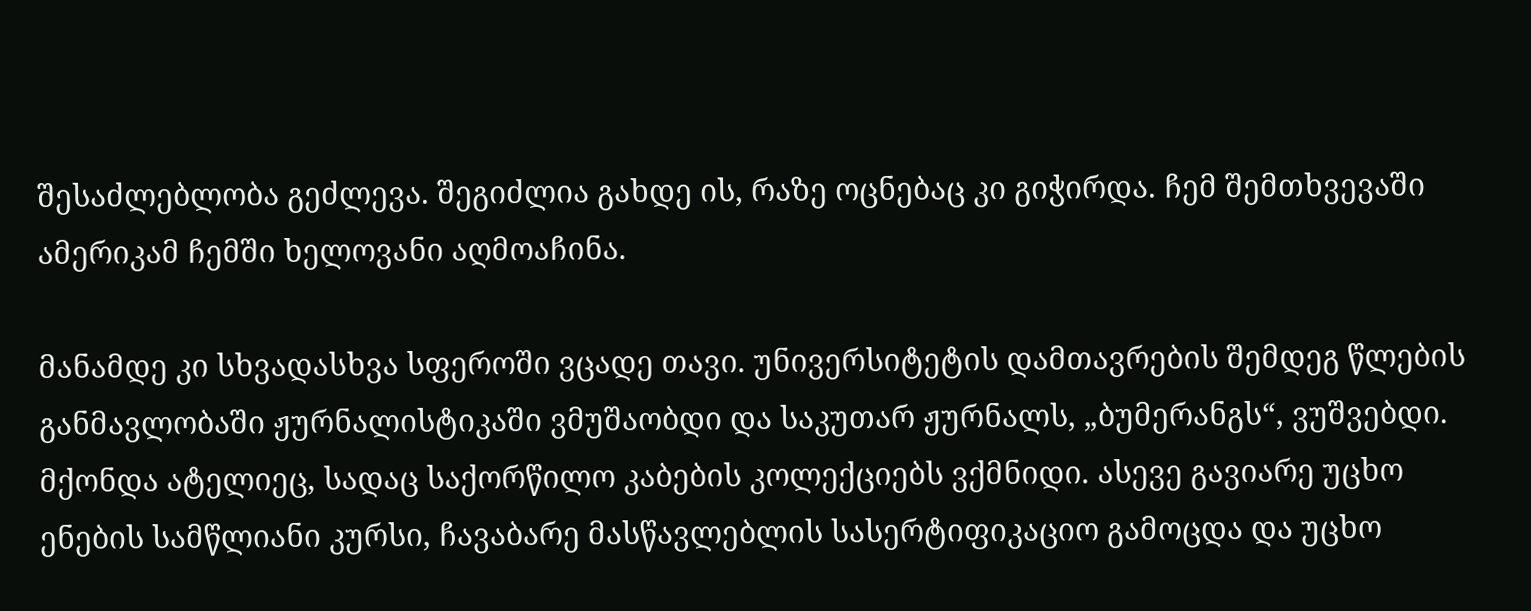შესაძლებლობა გეძლევა. შეგიძლია გახდე ის, რაზე ოცნებაც კი გიჭირდა. ჩემ შემთხვევაში ამერიკამ ჩემში ხელოვანი აღმოაჩინა.

მანამდე კი სხვადასხვა სფეროში ვცადე თავი. უნივერსიტეტის დამთავრების შემდეგ წლების განმავლობაში ჟურნალისტიკაში ვმუშაობდი და საკუთარ ჟურნალს, „ბუმერანგს“, ვუშვებდი. მქონდა ატელიეც, სადაც საქორწილო კაბების კოლექციებს ვქმნიდი. ასევე გავიარე უცხო ენების სამწლიანი კურსი, ჩავაბარე მასწავლებლის სასერტიფიკაციო გამოცდა და უცხო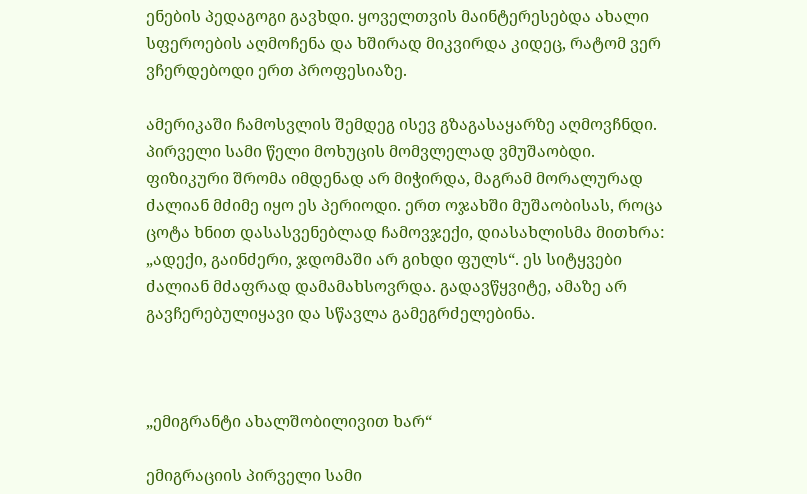ენების პედაგოგი გავხდი. ყოველთვის მაინტერესებდა ახალი სფეროების აღმოჩენა და ხშირად მიკვირდა კიდეც, რატომ ვერ ვჩერდებოდი ერთ პროფესიაზე.

ამერიკაში ჩამოსვლის შემდეგ ისევ გზაგასაყარზე აღმოვჩნდი. პირველი სამი წელი მოხუცის მომვლელად ვმუშაობდი. ფიზიკური შრომა იმდენად არ მიჭირდა, მაგრამ მორალურად ძალიან მძიმე იყო ეს პერიოდი. ერთ ოჯახში მუშაობისას, როცა ცოტა ხნით დასასვენებლად ჩამოვჯექი, დიასახლისმა მითხრა: „ადექი, გაინძერი, ჯდომაში არ გიხდი ფულს“. ეს სიტყვები ძალიან მძაფრად დამამახსოვრდა. გადავწყვიტე, ამაზე არ გავჩერებულიყავი და სწავლა გამეგრძელებინა.



„ემიგრანტი ახალშობილივით ხარ“

ემიგრაციის პირველი სამი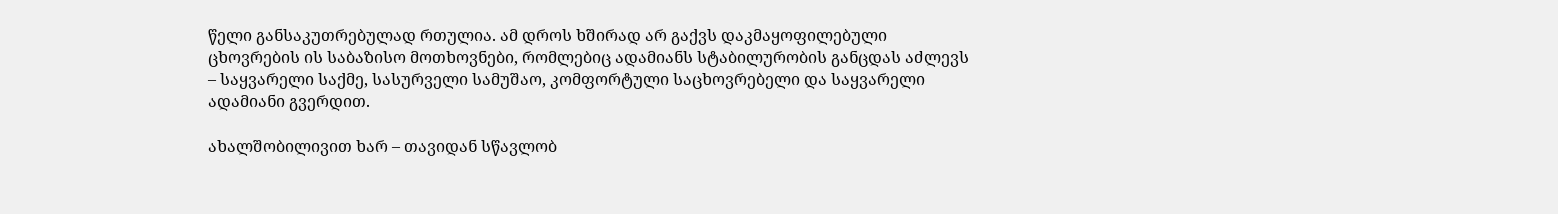წელი განსაკუთრებულად რთულია. ამ დროს ხშირად არ გაქვს დაკმაყოფილებული ცხოვრების ის საბაზისო მოთხოვნები, რომლებიც ადამიანს სტაბილურობის განცდას აძლევს – საყვარელი საქმე, სასურველი სამუშაო, კომფორტული საცხოვრებელი და საყვარელი ადამიანი გვერდით.

ახალშობილივით ხარ – თავიდან სწავლობ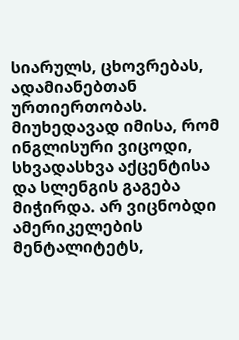სიარულს, ცხოვრებას, ადამიანებთან ურთიერთობას. მიუხედავად იმისა, რომ ინგლისური ვიცოდი, სხვადასხვა აქცენტისა და სლენგის გაგება მიჭირდა. არ ვიცნობდი ამერიკელების მენტალიტეტს,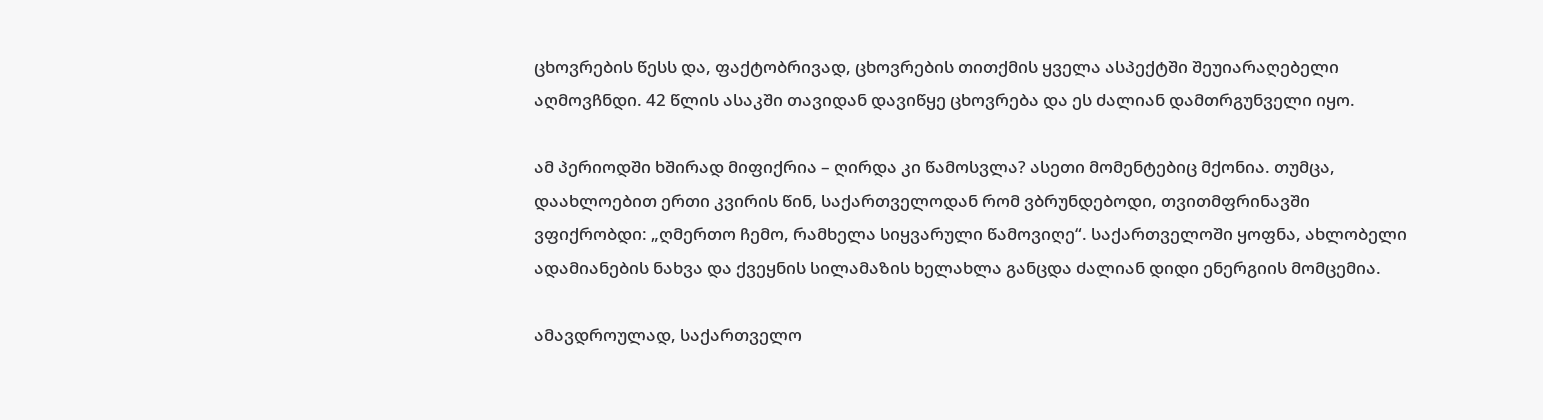ცხოვრების წესს და, ფაქტობრივად, ცხოვრების თითქმის ყველა ასპექტში შეუიარაღებელი აღმოვჩნდი. 42 წლის ასაკში თავიდან დავიწყე ცხოვრება და ეს ძალიან დამთრგუნველი იყო.

ამ პერიოდში ხშირად მიფიქრია – ღირდა კი წამოსვლა? ასეთი მომენტებიც მქონია. თუმცა, დაახლოებით ერთი კვირის წინ, საქართველოდან რომ ვბრუნდებოდი, თვითმფრინავში ვფიქრობდი: „ღმერთო ჩემო, რამხელა სიყვარული წამოვიღე“. საქართველოში ყოფნა, ახლობელი ადამიანების ნახვა და ქვეყნის სილამაზის ხელახლა განცდა ძალიან დიდი ენერგიის მომცემია.

ამავდროულად, საქართველო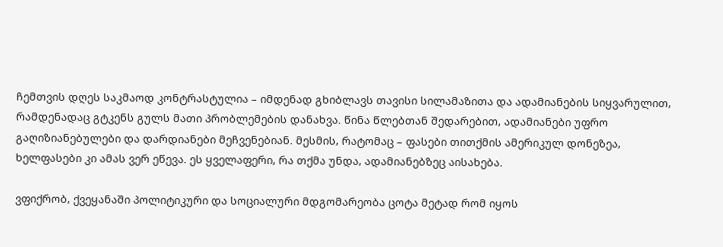ჩემთვის დღეს საკმაოდ კონტრასტულია – იმდენად გხიბლავს თავისი სილამაზითა და ადამიანების სიყვარულით, რამდენადაც გტკენს გულს მათი პრობლემების დანახვა. წინა წლებთან შედარებით, ადამიანები უფრო გაღიზიანებულები და დარდიანები მეჩვენებიან. მესმის, რატომაც – ფასები თითქმის ამერიკულ დონეზეა, ხელფასები კი ამას ვერ ეწევა. ეს ყველაფერი, რა თქმა უნდა, ადამიანებზეც აისახება.

ვფიქრობ, ქვეყანაში პოლიტიკური და სოციალური მდგომარეობა ცოტა მეტად რომ იყოს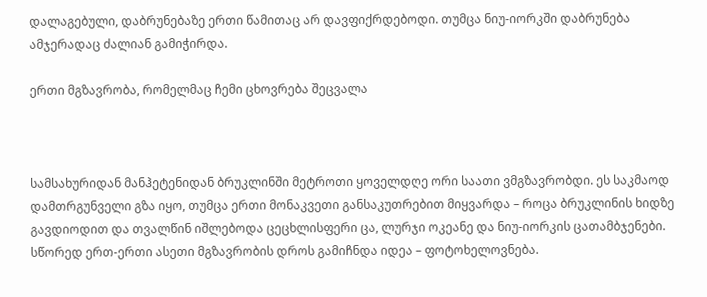დალაგებული, დაბრუნებაზე ერთი წამითაც არ დავფიქრდებოდი. თუმცა ნიუ-იორკში დაბრუნება ამჯერადაც ძალიან გამიჭირდა.

ერთი მგზავრობა, რომელმაც ჩემი ცხოვრება შეცვალა



სამსახურიდან მანჰეტენიდან ბრუკლინში მეტროთი ყოველდღე ორი საათი ვმგზავრობდი. ეს საკმაოდ დამთრგუნველი გზა იყო, თუმცა ერთი მონაკვეთი განსაკუთრებით მიყვარდა – როცა ბრუკლინის ხიდზე გავდიოდით და თვალწინ იშლებოდა ცეცხლისფერი ცა, ლურჯი ოკეანე და ნიუ-იორკის ცათამბჯენები. სწორედ ერთ-ერთი ასეთი მგზავრობის დროს გამიჩნდა იდეა – ფოტოხელოვნება.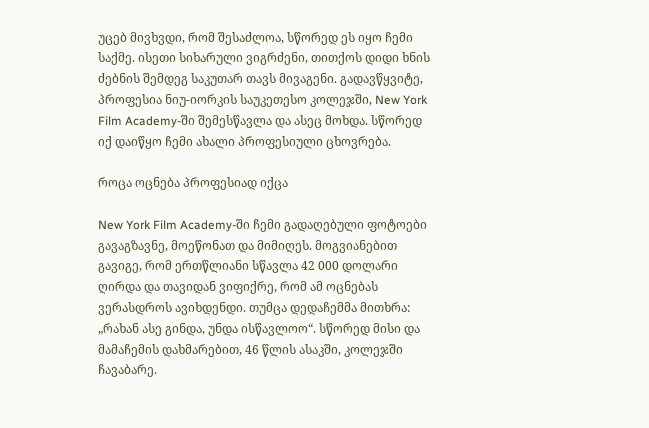უცებ მივხვდი, რომ შესაძლოა, სწორედ ეს იყო ჩემი საქმე. ისეთი სიხარული ვიგრძენი, თითქოს დიდი ხნის ძებნის შემდეგ საკუთარ თავს მივაგენი. გადავწყვიტე, პროფესია ნიუ-იორკის საუკეთესო კოლეჯში, New York Film Academy-ში შემესწავლა და ასეც მოხდა. სწორედ იქ დაიწყო ჩემი ახალი პროფესიული ცხოვრება.

როცა ოცნება პროფესიად იქცა

New York Film Academy-ში ჩემი გადაღებული ფოტოები გავაგზავნე, მოეწონათ და მიმიღეს. მოგვიანებით გავიგე, რომ ერთწლიანი სწავლა 42 000 დოლარი ღირდა და თავიდან ვიფიქრე, რომ ამ ოცნებას ვერასდროს ავიხდენდი. თუმცა დედაჩემმა მითხრა: „რახან ასე გინდა, უნდა ისწავლოო“. სწორედ მისი და მამაჩემის დახმარებით, 46 წლის ასაკში, კოლეჯში ჩავაბარე.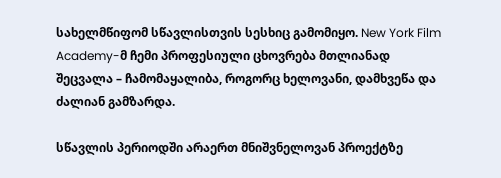სახელმწიფომ სწავლისთვის სესხიც გამომიყო. New York Film Academy-მ ჩემი პროფესიული ცხოვრება მთლიანად შეცვალა – ჩამომაყალიბა, როგორც ხელოვანი, დამხვეწა და ძალიან გამზარდა.

სწავლის პერიოდში არაერთ მნიშვნელოვან პროექტზე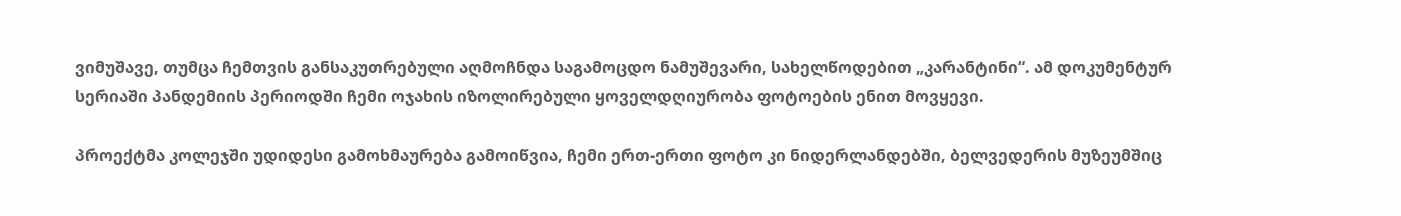ვიმუშავე, თუმცა ჩემთვის განსაკუთრებული აღმოჩნდა საგამოცდო ნამუშევარი, სახელწოდებით „კარანტინი“. ამ დოკუმენტურ სერიაში პანდემიის პერიოდში ჩემი ოჯახის იზოლირებული ყოველდღიურობა ფოტოების ენით მოვყევი.

პროექტმა კოლეჯში უდიდესი გამოხმაურება გამოიწვია, ჩემი ერთ-ერთი ფოტო კი ნიდერლანდებში, ბელვედერის მუზეუმშიც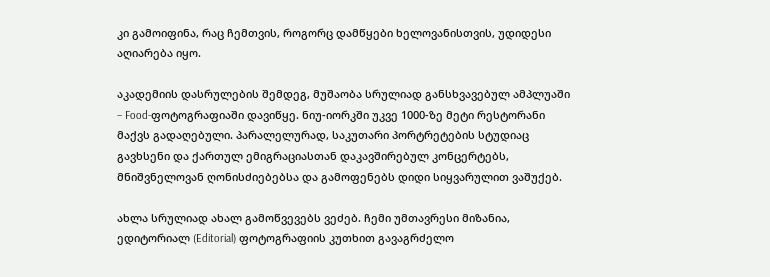კი გამოიფინა, რაც ჩემთვის, როგორც დამწყები ხელოვანისთვის, უდიდესი აღიარება იყო.

აკადემიის დასრულების შემდეგ, მუშაობა სრულიად განსხვავებულ ამპლუაში – Food-ფოტოგრაფიაში დავიწყე. ნიუ-იორკში უკვე 1000-ზე მეტი რესტორანი მაქვს გადაღებული. პარალელურად, საკუთარი პორტრეტების სტუდიაც გავხსენი და ქართულ ემიგრაციასთან დაკავშირებულ კონცერტებს, მნიშვნელოვან ღონისძიებებსა და გამოფენებს დიდი სიყვარულით ვაშუქებ.

ახლა სრულიად ახალ გამოწვევებს ვეძებ. ჩემი უმთავრესი მიზანია, ედიტორიალ (Editorial) ფოტოგრაფიის კუთხით გავაგრძელო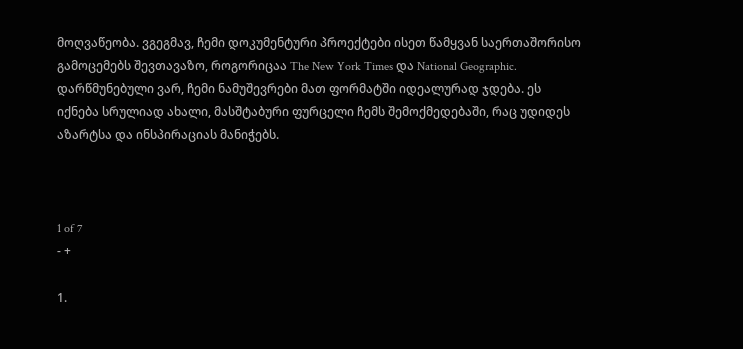მოღვაწეობა. ვგეგმავ, ჩემი დოკუმენტური პროექტები ისეთ წამყვან საერთაშორისო გამოცემებს შევთავაზო, როგორიცაა The New York Times და National Geographic. დარწმუნებული ვარ, ჩემი ნამუშევრები მათ ფორმატში იდეალურად ჯდება. ეს იქნება სრულიად ახალი, მასშტაბური ფურცელი ჩემს შემოქმედებაში, რაც უდიდეს აზარტსა და ინსპირაციას მანიჭებს.



1 of 7
- +

1.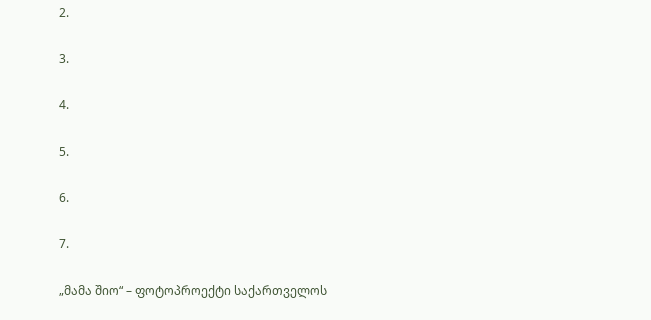2.

3.

4.

5.

6.

7.

„მამა შიო“ – ფოტოპროექტი საქართველოს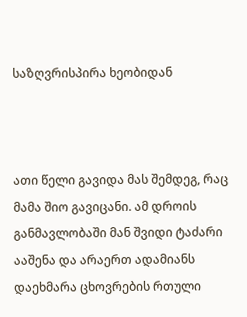საზღვრისპირა ხეობიდან



ათი წელი გავიდა მას შემდეგ, რაც მამა შიო გავიცანი. ამ დროის განმავლობაში მან შვიდი ტაძარი ააშენა და არაერთ ადამიანს დაეხმარა ცხოვრების რთული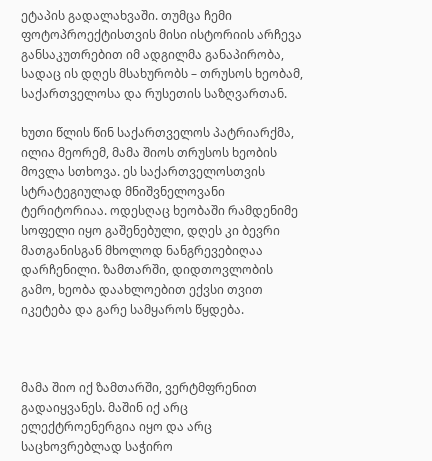ეტაპის გადალახვაში. თუმცა ჩემი ფოტოპროექტისთვის მისი ისტორიის არჩევა განსაკუთრებით იმ ადგილმა განაპირობა, სადაც ის დღეს მსახურობს – თრუსოს ხეობამ, საქართველოსა და რუსეთის საზღვართან.

ხუთი წლის წინ საქართველოს პატრიარქმა, ილია მეორემ, მამა შიოს თრუსოს ხეობის მოვლა სთხოვა. ეს საქართველოსთვის სტრატეგიულად მნიშვნელოვანი ტერიტორიაა. ოდესღაც ხეობაში რამდენიმე სოფელი იყო გაშენებული, დღეს კი ბევრი მათგანისგან მხოლოდ ნანგრევებიღაა დარჩენილი. ზამთარში, დიდთოვლობის გამო, ხეობა დაახლოებით ექვსი თვით იკეტება და გარე სამყაროს წყდება.



მამა შიო იქ ზამთარში, ვერტმფრენით გადაიყვანეს. მაშინ იქ არც ელექტროენერგია იყო და არც საცხოვრებლად საჭირო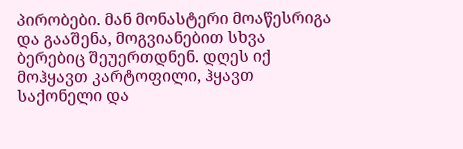პირობები. მან მონასტერი მოაწესრიგა და გააშენა, მოგვიანებით სხვა ბერებიც შეუერთდნენ. დღეს იქ მოჰყავთ კარტოფილი, ჰყავთ საქონელი და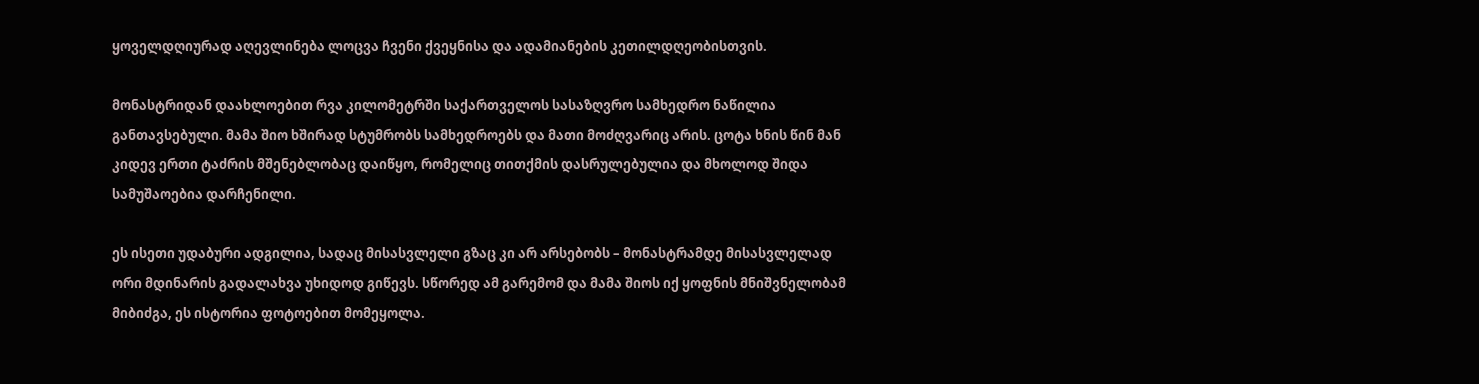ყოველდღიურად აღევლინება ლოცვა ჩვენი ქვეყნისა და ადამიანების კეთილდღეობისთვის.

მონასტრიდან დაახლოებით რვა კილომეტრში საქართველოს სასაზღვრო სამხედრო ნაწილია განთავსებული. მამა შიო ხშირად სტუმრობს სამხედროებს და მათი მოძღვარიც არის. ცოტა ხნის წინ მან კიდევ ერთი ტაძრის მშენებლობაც დაიწყო, რომელიც თითქმის დასრულებულია და მხოლოდ შიდა სამუშაოებია დარჩენილი.

ეს ისეთი უდაბური ადგილია, სადაც მისასვლელი გზაც კი არ არსებობს – მონასტრამდე მისასვლელად ორი მდინარის გადალახვა უხიდოდ გიწევს. სწორედ ამ გარემომ და მამა შიოს იქ ყოფნის მნიშვნელობამ მიბიძგა, ეს ისტორია ფოტოებით მომეყოლა.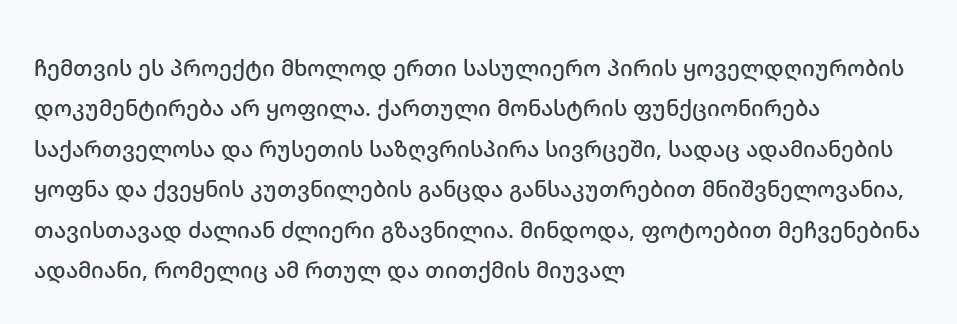ჩემთვის ეს პროექტი მხოლოდ ერთი სასულიერო პირის ყოველდღიურობის დოკუმენტირება არ ყოფილა. ქართული მონასტრის ფუნქციონირება საქართველოსა და რუსეთის საზღვრისპირა სივრცეში, სადაც ადამიანების ყოფნა და ქვეყნის კუთვნილების განცდა განსაკუთრებით მნიშვნელოვანია, თავისთავად ძალიან ძლიერი გზავნილია. მინდოდა, ფოტოებით მეჩვენებინა ადამიანი, რომელიც ამ რთულ და თითქმის მიუვალ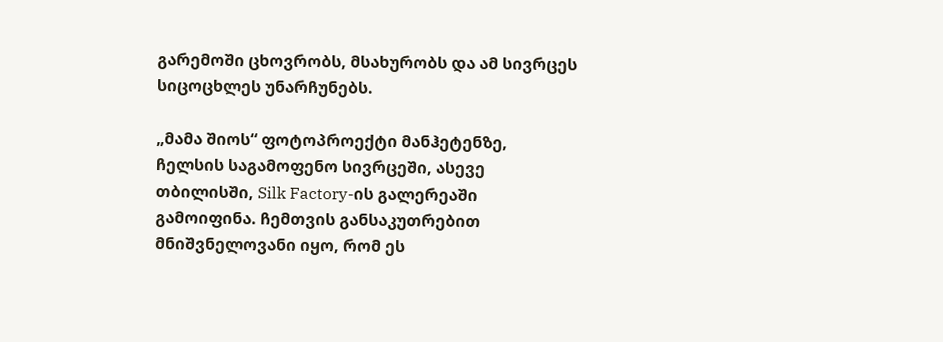გარემოში ცხოვრობს, მსახურობს და ამ სივრცეს სიცოცხლეს უნარჩუნებს.

„მამა შიოს“ ფოტოპროექტი მანჰეტენზე, ჩელსის საგამოფენო სივრცეში, ასევე თბილისში, Silk Factory-ის გალერეაში გამოიფინა. ჩემთვის განსაკუთრებით მნიშვნელოვანი იყო, რომ ეს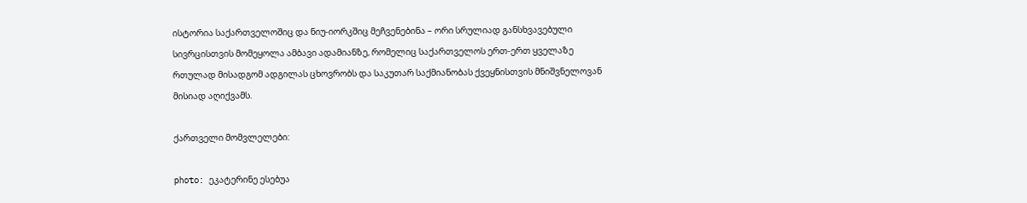ისტორია საქართველოშიც და ნიუ-იორკშიც მეჩვენებინა – ორი სრულიად განსხვავებული სივრცისთვის მომეყოლა ამბავი ადამიანზე, რომელიც საქართველოს ერთ-ერთ ყველაზე რთულად მისადგომ ადგილას ცხოვრობს და საკუთარ საქმიანობას ქვეყნისთვის მნიშვნელოვან მისიად აღიქვამს.

ქართველი მომვლელები:

photo: ეკატერინე ესებუა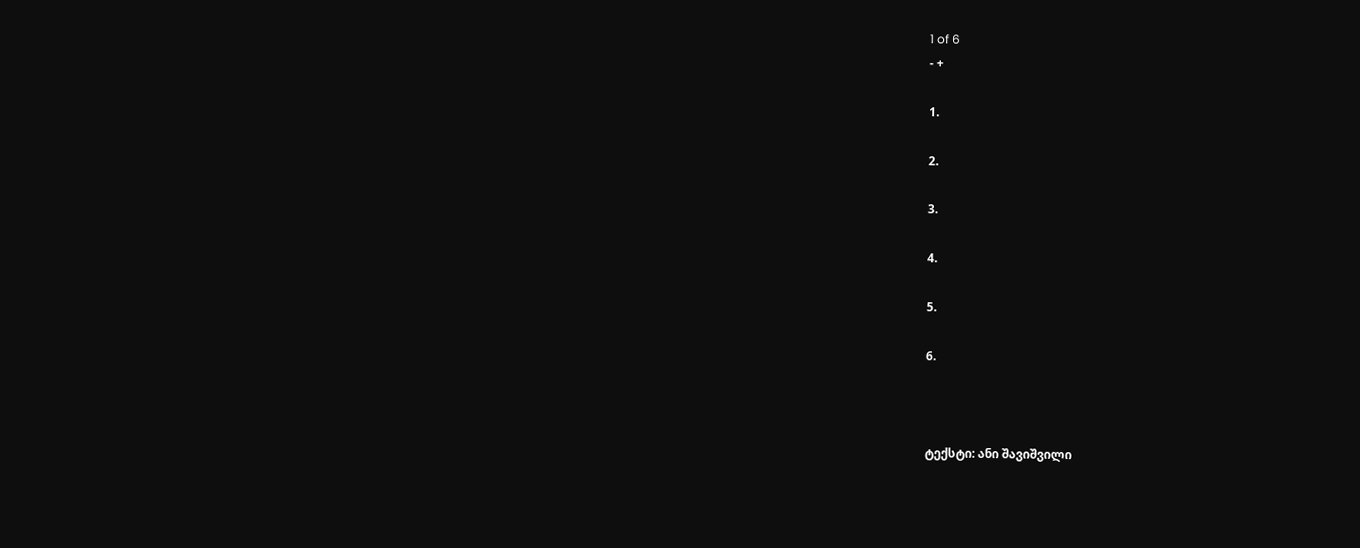1 of 6
- +

1.

2.

3.

4.

5.

6.



ტექსტი: ანი შავიშვილი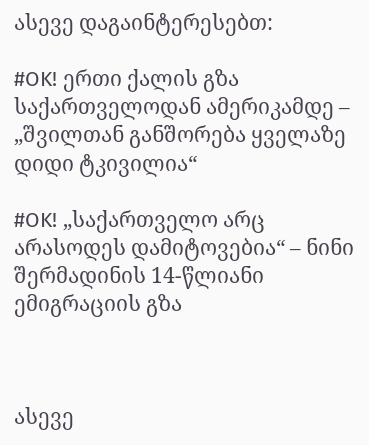ასევე დაგაინტერესებთ:

#OK! ერთი ქალის გზა საქართველოდან ამერიკამდე – „შვილთან განშორება ყველაზე დიდი ტკივილია“

#OK! „საქართველო არც არასოდეს დამიტოვებია“ – ნინი შერმადინის 14-წლიანი ემიგრაციის გზა



ასევე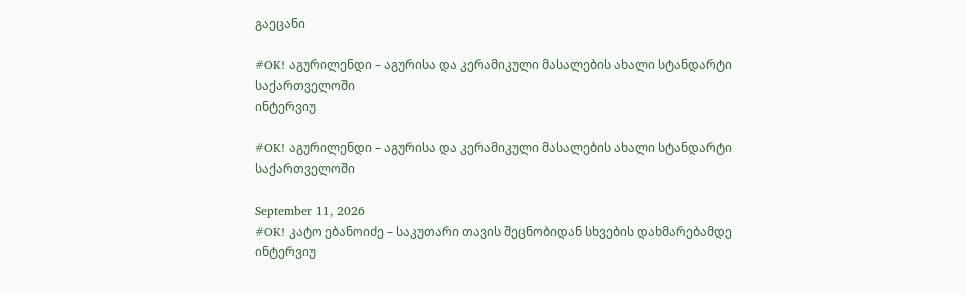გაეცანი

#OK! აგურილენდი – აგურისა და კერამიკული მასალების ახალი სტანდარტი საქართველოში
ინტერვიუ

#OK! აგურილენდი – აგურისა და კერამიკული მასალების ახალი სტანდარტი საქართველოში

September 11, 2026
#OK! კატო ებანოიძე – საკუთარი თავის შეცნობიდან სხვების დახმარებამდე
ინტერვიუ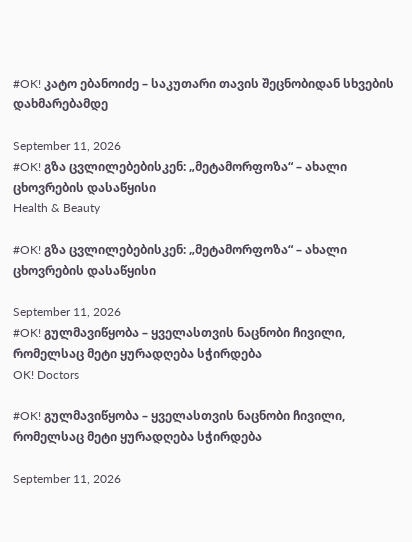#OK! კატო ებანოიძე – საკუთარი თავის შეცნობიდან სხვების დახმარებამდე

September 11, 2026
#OK! გზა ცვლილებებისკენ: „მეტამორფოზა“ – ახალი ცხოვრების დასაწყისი
Health & Beauty

#OK! გზა ცვლილებებისკენ: „მეტამორფოზა“ – ახალი ცხოვრების დასაწყისი

September 11, 2026
#OK! გულმავიწყობა – ყველასთვის ნაცნობი ჩივილი, რომელსაც მეტი ყურადღება სჭირდება
OK! Doctors

#OK! გულმავიწყობა – ყველასთვის ნაცნობი ჩივილი, რომელსაც მეტი ყურადღება სჭირდება

September 11, 2026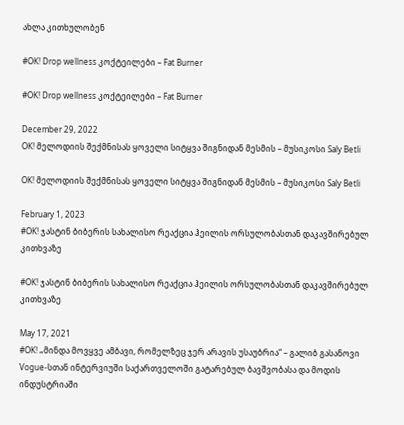ახლა კითხულობენ

#OK! Drop wellness კოქტეილები – Fat Burner

#OK! Drop wellness კოქტეილები – Fat Burner

December 29, 2022
OK! მელოდიის შექმნისას ყოველი სიტყვა შიგნიდან მესმის – მუსიკოსი Saly Betli

OK! მელოდიის შექმნისას ყოველი სიტყვა შიგნიდან მესმის – მუსიკოსი Saly Betli

February 1, 2023
#OK! ჯასტინ ბიბერის სახალისო რეაქცია ჰეილის ორსულობასთან დაკავშირებულ კითხვაზე

#OK! ჯასტინ ბიბერის სახალისო რეაქცია ჰეილის ორსულობასთან დაკავშირებულ კითხვაზე

May 17, 2021
#OK! „მინდა მოვყვე ამბავი, რომელზეც ჯერ არავის უსაუბრია“ – გალიბ გასანოვი Vogue-სთან ინტერვიუში საქართველოში გატარებულ ბავშვობასა და მოდის ინდუსტრიაში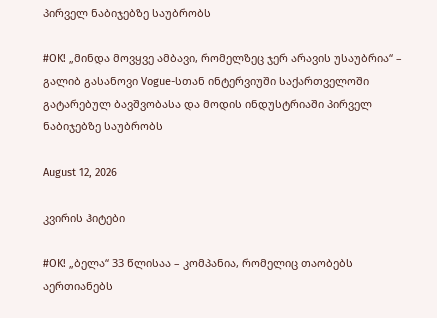პირველ ნაბიჯებზე საუბრობს

#OK! „მინდა მოვყვე ამბავი, რომელზეც ჯერ არავის უსაუბრია“ – გალიბ გასანოვი Vogue-სთან ინტერვიუში საქართველოში გატარებულ ბავშვობასა და მოდის ინდუსტრიაში პირველ ნაბიჯებზე საუბრობს

August 12, 2026

კვირის ჰიტები

#OK! „ბელა“ 33 წლისაა – კომპანია, რომელიც თაობებს აერთიანებს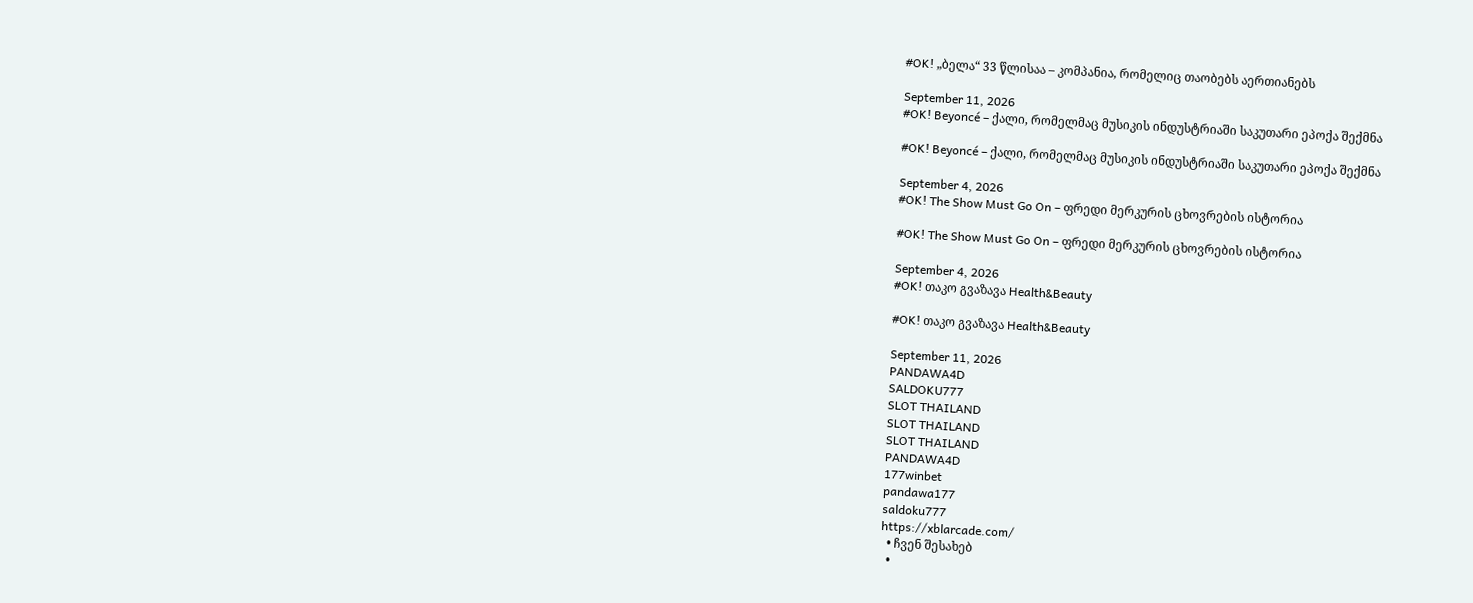#OK! „ბელა“ 33 წლისაა – კომპანია, რომელიც თაობებს აერთიანებს

September 11, 2026
#OK! Beyoncé – ქალი, რომელმაც მუსიკის ინდუსტრიაში საკუთარი ეპოქა შექმნა

#OK! Beyoncé – ქალი, რომელმაც მუსიკის ინდუსტრიაში საკუთარი ეპოქა შექმნა

September 4, 2026
#OK! The Show Must Go On – ფრედი მერკურის ცხოვრების ისტორია

#OK! The Show Must Go On – ფრედი მერკურის ცხოვრების ისტორია

September 4, 2026
#OK! თაკო გვაზავა Health&Beauty

#OK! თაკო გვაზავა Health&Beauty

September 11, 2026
PANDAWA4D
SALDOKU777
SLOT THAILAND
SLOT THAILAND
SLOT THAILAND
PANDAWA4D
177winbet
pandawa177
saldoku777
https://xblarcade.com/
  • ჩვენ შესახებ
  •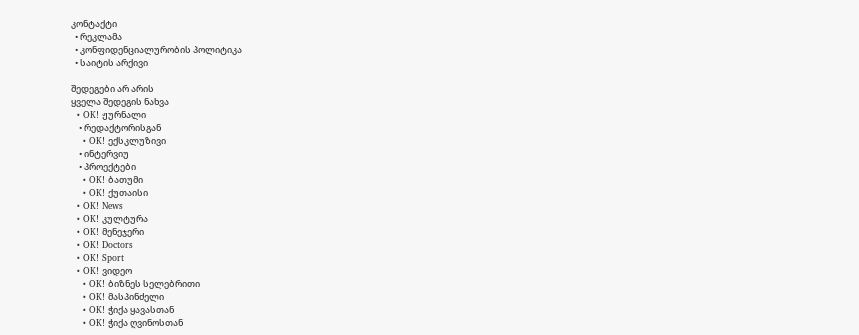კონტაქტი
  • რეკლამა
  • კონფიდენციალურობის პოლიტიკა
  • საიტის არქივი

შედეგები არ არის
ყველა შედეგის ნახვა
  • OK! ჟურნალი
    • რედაქტორისგან
    • OK! ექსკლუზივი
    • ინტერვიუ
    • პროექტები
    • OK! ბათუმი
    • OK! ქუთაისი
  • OK! News
  • OK! კულტურა
  • OK! მენეჯერი
  • OK! Doctors
  • OK! Sport
  • OK! ვიდეო
    • OK! ბიზნეს სელებრითი
    • OK! მასპინძელი
    • OK! ჭიქა ყავასთან
    • OK! ჭიქა ღვინოსთან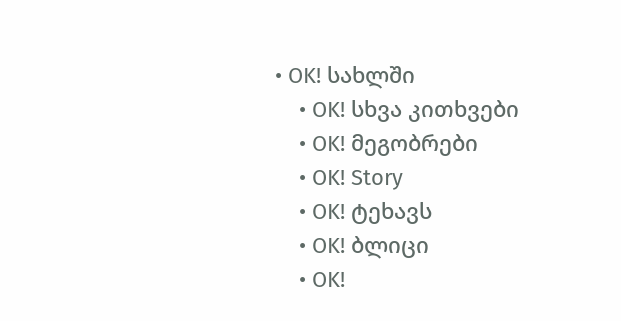• OK! სახლში
    • OK! სხვა კითხვები
    • OK! მეგობრები
    • OK! Story
    • OK! ტეხავს
    • OK! ბლიცი
    • OK!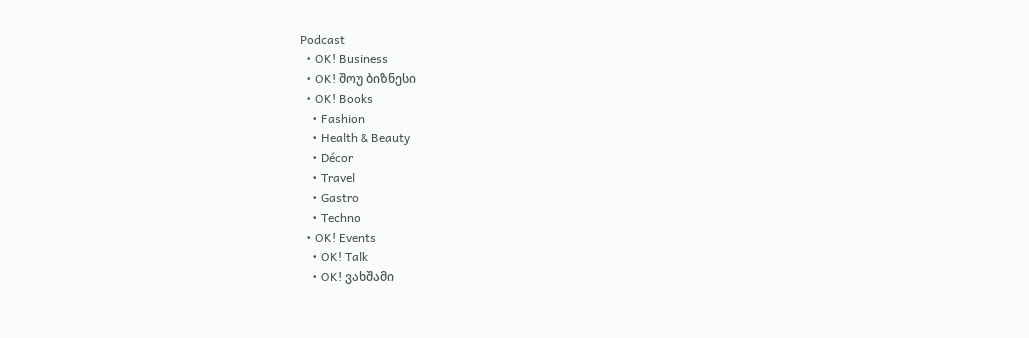Podcast
  • OK! Business
  • OK! შოუ ბიზნესი
  • OK! Books
    • Fashion
    • Health & Beauty
    • Décor
    • Travel
    • Gastro
    • Techno
  • OK! Events
    • OK! Talk
    • OK! ვახშამი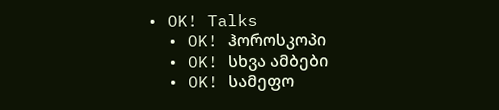• OK! Talks
  • OK! ჰოროსკოპი
  • OK! სხვა ამბები
  • OK! სამეფო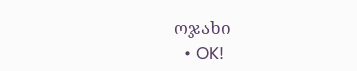ოჯახი
  • OK!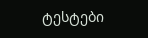ტესტები